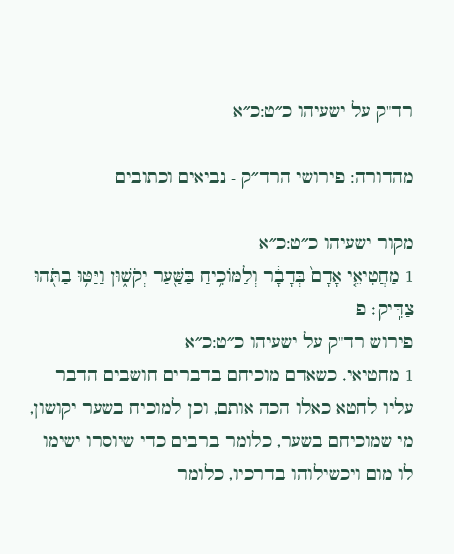רד"ק על ישעיהו כ״ט:כ״א

מהדורה: פירושי הרד״ק - נביאים וכתובים

מקור ישעיהו כ״ט:כ״א
1 מַחֲטִיאֵ֤י אָדָם֙ בְּדָבָ֔ר וְלַמּוֹכִ֥יחַ בַּשַּׁ֖עַר יְקֹשׁ֑וּן וַיַּטּ֥וּ בַתֹּ֖הוּ צַדִּֽיק׃ פ
פירוש רד"ק על ישעיהו כ״ט:כ״א
1 מחטיאי. כשאדם מוכיחם בדברים חושבים הדבר עליו לחטא כאלו הכה אותם, וכן למוכיח בשער יקושון, מי שמוכיחם בשער, כלומר ברבים כדי שיוסרו ישימו לו מום ויכשילוהו בדרכיו, כלומר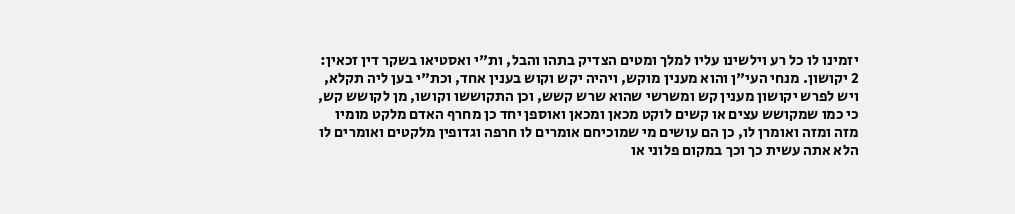יזמינו לו כל רע וילשינו עליו למלך ומטים הצדיק בתהו והבל, ות"י ואסטיאו בשקר דין זכאין:
2 יקושון. מנחי העי"ן והוא מענין מוקש, ויהיה יקש וקוש בענין אחד, וכת"י בען ליה תקלא, ויש לפרש יקושון מענין קש ומשרשי שהוא שרש קשש, וכן התקוששו וקושו, מן לקושש קש, כי כמו שמקושש עצים או קשים לוקט מכאן ומכאן ואוספן יחד כן מחרף האדם מלקט מומיו מזה ומזה ואומרן לו, כן הם עושים מי שמוכיחם אומרים לו חרפה וגדופין מלקטים ואומרים לו הלא אתה עשית כך וכך במקום פלוני או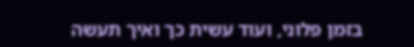בזמן פלוני, ועוד עשית כך ואיך תעשה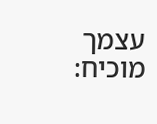עצמך מוכיח: